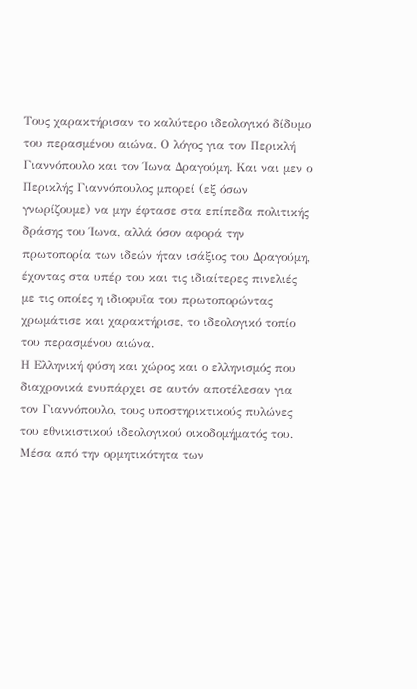Τους χαρακτήρισαν το καλύτερο ιδεολογικό δίδυμο του περασμένου αιώνα. Ο λόγος για τον Περικλή Γιαννόπουλο και τον Ίωνα Δραγούμη. Και ναι μεν ο Περικλής Γιαννόπουλος μπορεί (εξ όσων γνωρίζουμε) να μην έφτασε στα επίπεδα πολιτικής δράσης του Ίωνα, αλλά όσον αφορά την πρωτοπορία των ιδεών ήταν ισάξιος του Δραγούμη, έχοντας στα υπέρ του και τις ιδιαίτερες πινελιές με τις οποίες η ιδιοφυΐα του πρωτοπορώντας χρωμάτισε και χαρακτήρισε, το ιδεολογικό τοπίο του περασμένου αιώνα.
Η Ελληνική φύση και χώρος και ο ελληνισμός που διαχρονικά ενυπάρχει σε αυτόν αποτέλεσαν για τον Γιαννόπουλο, τους υποστηρικτικούς πυλώνες του εθνικιστικού ιδεολογικού οικοδομήματός του. Μέσα από την ορμητικότητα των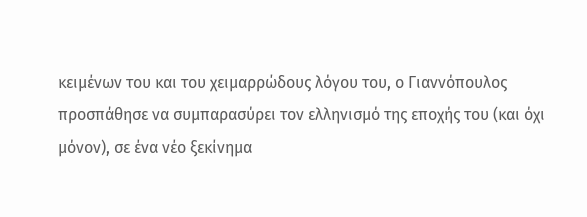κειμένων του και του χειμαρρώδους λόγου του, ο Γιαννόπουλος προσπάθησε να συμπαρασύρει τον ελληνισμό της εποχής του (και όχι μόνον), σε ένα νέο ξεκίνημα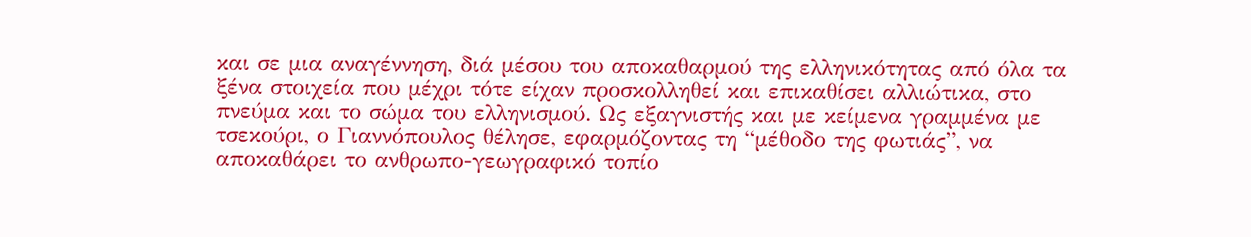και σε μια αναγέννηση, διά μέσου του αποκαθαρμού της ελληνικότητας από όλα τα ξένα στοιχεία που μέχρι τότε είχαν προσκολληθεί και επικαθίσει αλλιώτικα, στο πνεύμα και το σώμα του ελληνισμού. Ως εξαγνιστής και με κείμενα γραμμένα με τσεκούρι, ο Γιαννόπουλος θέλησε, εφαρμόζοντας τη “μέθοδο της φωτιάς”, να αποκαθάρει το ανθρωπο-γεωγραφικό τοπίο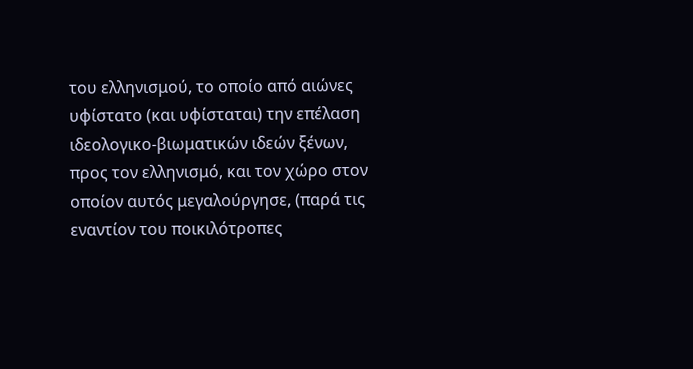του ελληνισμού, το οποίο από αιώνες υφίστατο (και υφίσταται) την επέλαση ιδεολογικο-βιωματικών ιδεών ξένων, προς τον ελληνισμό, και τον χώρο στον οποίον αυτός μεγαλούργησε, (παρά τις εναντίον του ποικιλότροπες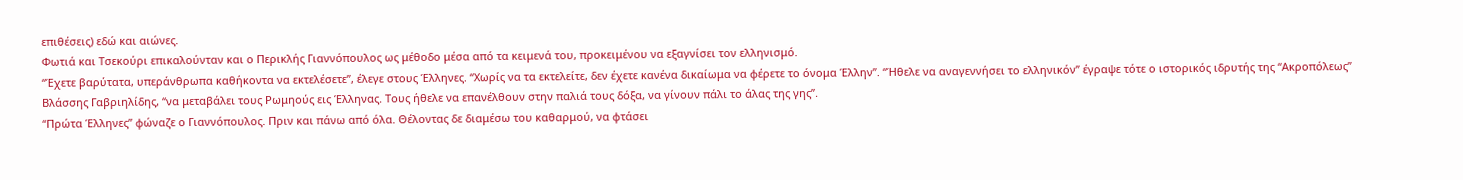επιθέσεις) εδώ και αιώνες.
Φωτιά και Τσεκούρι επικαλούνταν και ο Περικλής Γιαννόπουλος ως μέθοδο μέσα από τα κειμενά του, προκειμένου να εξαγνίσει τον ελληνισμό.
“Έχετε βαρύτατα, υπεράνθρωπα καθήκοντα να εκτελέσετε”, έλεγε στους Έλληνες. “Χωρίς να τα εκτελείτε, δεν έχετε κανένα δικαίωμα να φέρετε το όνομα Έλλην”. “Ήθελε να αναγεννήσει το ελληνικόν” έγραψε τότε ο ιστορικός ιδρυτής της “Ακροπόλεως” Βλάσσης Γαβριηλίδης, “να μεταβάλει τους Ρωμηούς εις Έλληνας. Τους ήθελε να επανέλθουν στην παλιά τους δόξα, να γίνουν πάλι το άλας της γης”.
“Πρώτα Έλληνες” φώναζε ο Γιαννόπουλος. Πριν και πάνω από όλα. Θέλοντας δε διαμέσω του καθαρμού, να φτάσει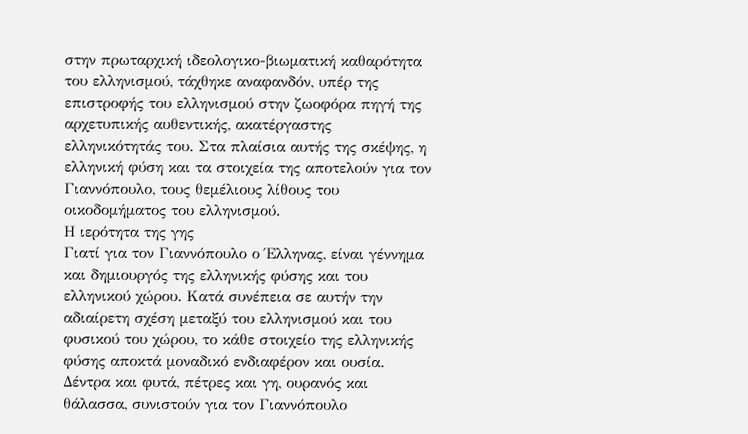στην πρωταρχική ιδεολογικο-βιωματική καθαρότητα του ελληνισμού, τάχθηκε αναφανδόν, υπέρ της επιστροφής του ελληνισμού στην ζωοφόρα πηγή της αρχετυπικής αυθεντικής, ακατέργαστης ελληνικότητάς του. Στα πλαίσια αυτής της σκέψης, η ελληνική φύση και τα στοιχεία της αποτελούν για τον Γιαννόπουλο, τους θεμέλιους λίθους του οικοδομήματος του ελληνισμού.
Η ιερότητα της γης
Γιατί για τον Γιαννόπουλο ο Έλληνας, είναι γέννημα και δημιουργός της ελληνικής φύσης και του ελληνικού χώρου. Κατά συνέπεια σε αυτήν την αδιαίρετη σχέση μεταξύ του ελληνισμού και του φυσικού του χώρου, το κάθε στοιχείο της ελληνικής φύσης αποκτά μοναδικό ενδιαφέρον και ουσία. Δέντρα και φυτά, πέτρες και γη, ουρανός και θάλασσα, συνιστούν για τον Γιαννόπουλο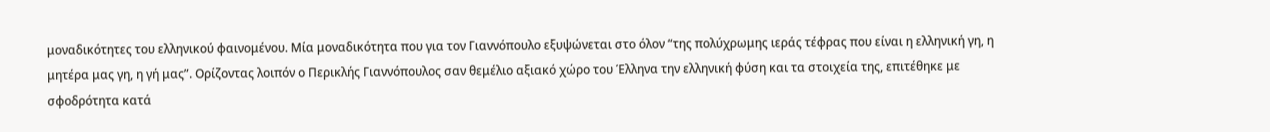μοναδικότητες του ελληνικού φαινομένου. Μία μοναδικότητα που για τον Γιαννόπουλο εξυψώνεται στο όλον “της πολύχρωμης ιεράς τέφρας που είναι η ελληνική γη, η μητέρα μας γη, η γή μας”. Ορίζοντας λοιπόν ο Περικλής Γιαννόπουλος σαν θεμέλιο αξιακό χώρο του Έλληνα την ελληνική φύση και τα στοιχεία της, επιτέθηκε με σφοδρότητα κατά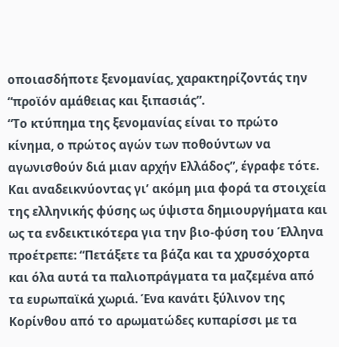οποιασδήποτε ξενομανίας, χαρακτηρίζοντάς την “προϊόν αμάθειας και ξιπασιάς”.
“Το κτύπημα της ξενομανίας είναι το πρώτο κίνημα, ο πρώτος αγών των ποθούντων να αγωνισθούν διά μιαν αρχήν Ελλάδος”, έγραφε τότε. Και αναδεικνύοντας γι’ ακόμη μια φορά τα στοιχεία της ελληνικής φύσης ως ύψιστα δημιουργήματα και ως τα ενδεικτικότερα για την βιο-φύση του Έλληνα προέτρεπε: “Πετάξετε τα βάζα και τα χρυσόχορτα και όλα αυτά τα παλιοπράγματα τα μαζεμένα από τα ευρωπαϊκά χωριά. Ένα κανάτι ξύλινον της Κορίνθου από το αρωματώδες κυπαρίσσι με τα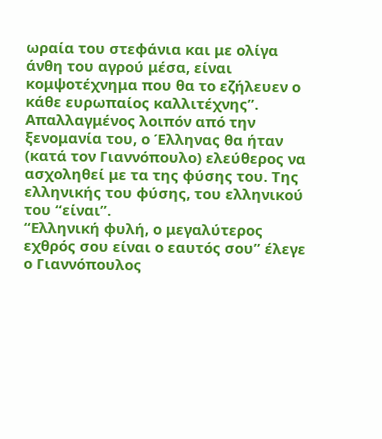ωραία του στεφάνια και με ολίγα άνθη του αγρού μέσα, είναι κομψοτέχνημα που θα το εζήλευεν ο κάθε ευρωπαίος καλλιτέχνης”. Απαλλαγμένος λοιπόν από την ξενομανία του, ο Έλληνας θα ήταν (κατά τον Γιαννόπουλο) ελεύθερος να ασχοληθεί με τα της φύσης του. Της ελληνικής του φύσης, του ελληνικού του “είναι”.
“Ελληνική φυλή, ο μεγαλύτερος εχθρός σου είναι ο εαυτός σου” έλεγε ο Γιαννόπουλος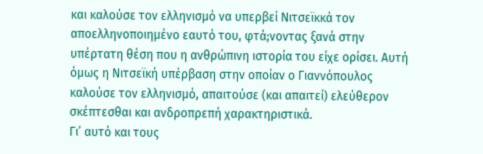και καλούσε τον ελληνισμό να υπερβεί Νιτσεϊκκά τον αποελληνοποιημένο εαυτό του, φτά;νοντας ξανά στην υπέρτατη θέση που η ανθρώπινη ιστορία του είχε ορίσει. Αυτή όμως η Νιτσεϊκή υπέρβαση στην οποίαν ο Γιαννόπουλος καλούσε τον ελληνισμό, απαιτούσε (και απαιτεί) ελεύθερον σκέπτεσθαι και ανδροπρεπή χαρακτηριστικά.
Γι’ αυτό και τους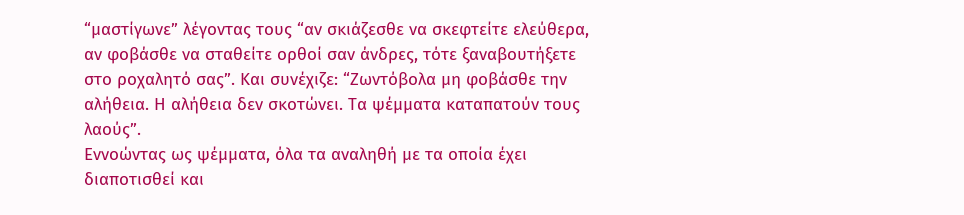“μαστίγωνε” λέγοντας τους “αν σκιάζεσθε να σκεφτείτε ελεύθερα, αν φοβάσθε να σταθείτε ορθοί σαν άνδρες, τότε ξαναβουτήξετε στο ροχαλητό σας”. Και συνέχιζε: “Ζωντόβολα μη φοβάσθε την αλήθεια. Η αλήθεια δεν σκοτώνει. Τα ψέμματα καταπατούν τους λαούς”.
Εννοώντας ως ψέμματα, όλα τα αναληθή με τα οποία έχει διαποτισθεί και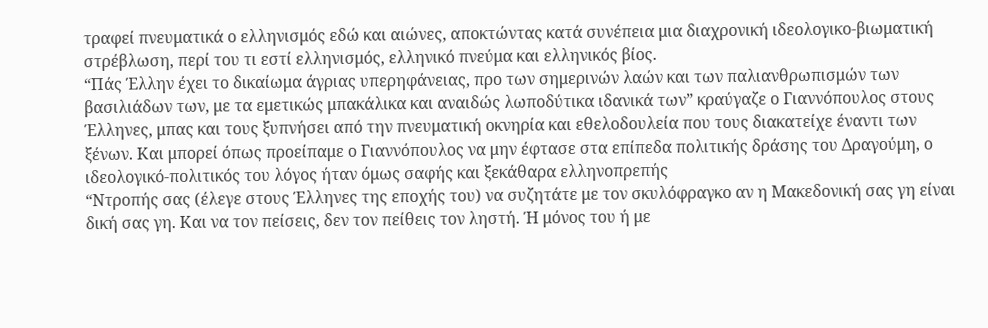τραφεί πνευματικά ο ελληνισμός εδώ και αιώνες, αποκτώντας κατά συνέπεια μια διαχρονική ιδεολογικο-βιωματική στρέβλωση, περί του τι εστί ελληνισμός, ελληνικό πνεύμα και ελληνικός βίος.
“Πάς Έλλην έχει το δικαίωμα άγριας υπερηφάνειας, προ των σημερινών λαών και των παλιανθρωπισμών των βασιλιάδων των, με τα εμετικώς μπακάλικα και αναιδώς λωποδύτικα ιδανικά των” κραύγαζε ο Γιαννόπουλος στους Έλληνες, μπας και τους ξυπνήσει από την πνευματική οκνηρία και εθελοδουλεία που τους διακατείχε έναντι των ξένων. Και μπορεί όπως προείπαμε ο Γιαννόπουλος να μην έφτασε στα επίπεδα πολιτικής δράσης του Δραγούμη, ο ιδεολογικό-πολιτικός του λόγος ήταν όμως σαφής και ξεκάθαρα ελληνοπρεπής
“Ντροπής σας (έλεγε στους Έλληνες της εποχής του) να συζητάτε με τον σκυλόφραγκο αν η Μακεδονική σας γη είναι δική σας γη. Και να τον πείσεις, δεν τον πείθεις τον ληστή. Ή μόνος του ή με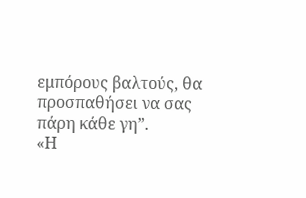εμπόρους βαλτούς, θα προσπαθήσει να σας πάρη κάθε γη”.
«Η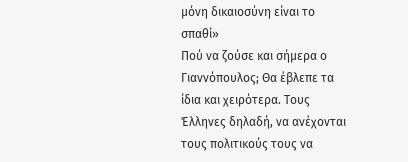μόνη δικαιοσύνη είναι το σπαθί»
Πού να ζούσε και σήμερα ο Γιαννόπουλος; Θα έβλεπε τα ίδια και χειρότερα. Τους Έλληνες δηλαδή, να ανέχονται τους πολιτικούς τους να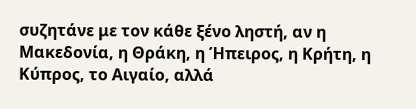συζητάνε με τον κάθε ξένο ληστή, αν η Μακεδονία, η Θράκη, η Ήπειρος, η Κρήτη, η Κύπρος, το Αιγαίο, αλλά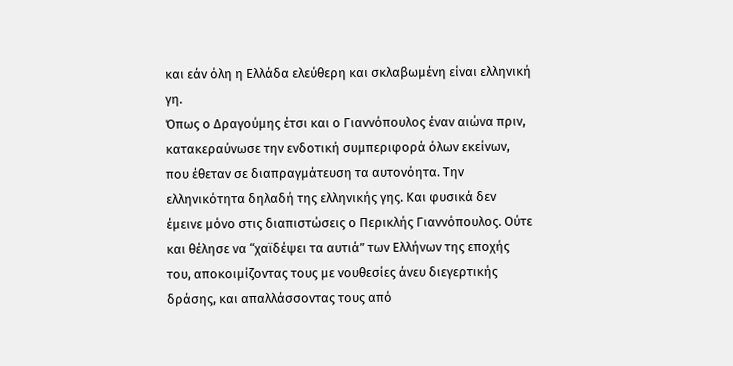και εάν όλη η Ελλάδα ελεύθερη και σκλαβωμένη είναι ελληνική γη.
Όπως ο Δραγούμης έτσι και ο Γιαννόπουλος έναν αιώνα πριν, κατακεραύνωσε την ενδοτική συμπεριφορά όλων εκείνων, που έθεταν σε διαπραγμάτευση τα αυτονόητα. Την ελληνικότητα δηλαδή της ελληνικής γης. Και φυσικά δεν έμεινε μόνο στις διαπιστώσεις ο Περικλής Γιαννόπουλος. Ούτε και θέλησε να “χαϊδέψει τα αυτιά” των Ελλήνων της εποχής του, αποκοιμίζοντας τους με νουθεσίες άνευ διεγερτικής δράσης, και απαλλάσσοντας τους από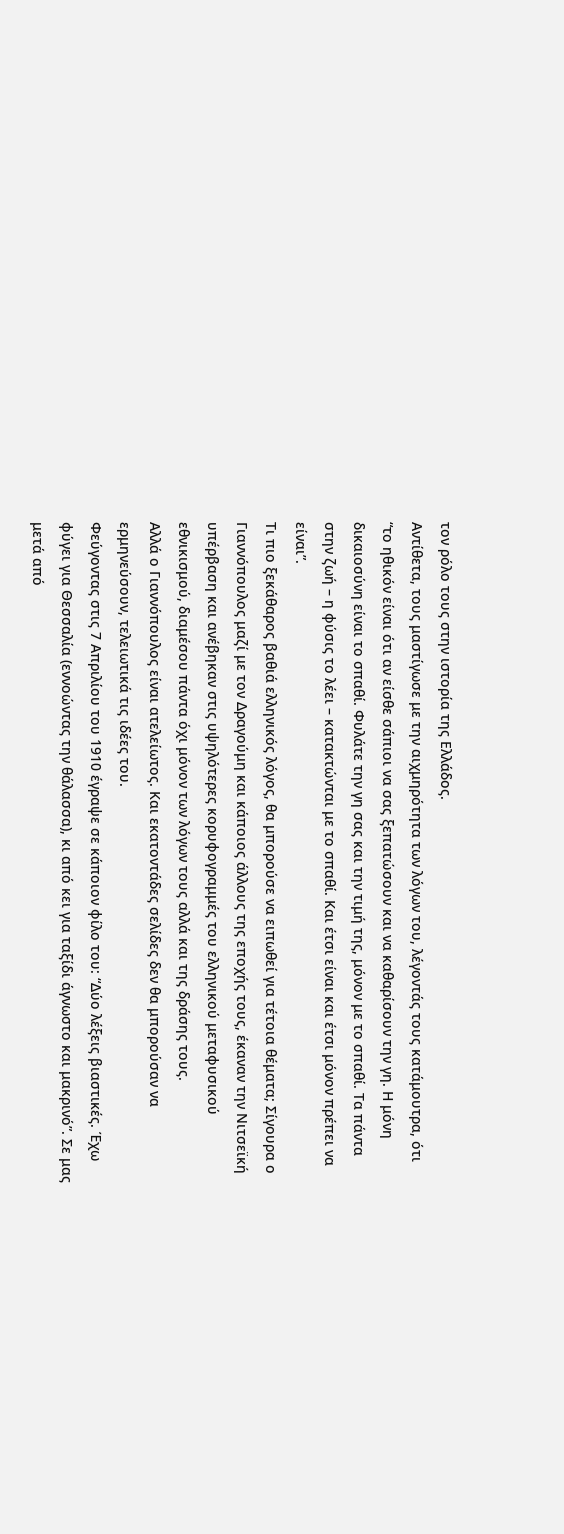τον ρόλο τους στην ιστορία της Ελλάδος.
Αντίθετα, τους μαστίγωσε με την αιχμηρότητα των λόγων του, λέγοντάς τους κατάμουτρα, ότι “το ηθικόν είναι ότι αν είσθε σάπιοι να σας ξεπατώσουν και να καθαρίσουν την γη. Η μόνη δικαιοσύνη είναι το σπαθί. Φυλάτε την γη σας και την τιμή της, μόνον με το σπαθί. Τα πάντα στην ζωή – η φύσις το λέει – κατακτώνται με το σπαθί. Και έτσι είναι και έτσι μόνον πρέπει να είναι”.
Τι πιο ξεκάθαρος βαθιά ελληνικός λόγος, θα μπορούσε να ειπωθεί για τέτοια θέματα; Σίγουρα ο Γιαννόπουλος μαζί με τον Δραγούμη και κάποιος άλλους της εποχής τους, έκαναν την Νιτσεϊκή υπέρβαση και ανέβηκαν στις υψηλότερες κορυφογραμμές του ελληνικού μεταφυσικού εθνικισμού, διαμέσου πάντα όχι μόνον των λόγων τους αλλά και της δράσης τους.
Αλλά ο Γιαννόπουλος είναι ατελείωτος. Και εκατοντάδες σελίδες δεν θα μπορούσαν να ερμηνεύσουν, τελειωτικά τις ιδέες του.
Φεύγοντας στις 7 Απριλίου του 1910 έγραψε σε κάποιον φίλο του: “Δύο λέξεις βιαστικές. Έχω φύγει για Θεσσαλία (εννοώντας την θάλασσα), κι από κει για ταξίδι άγνωστο και μακρινό”. Σε μας μετά από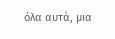όλα αυτά, μια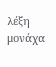λέξη μονάχα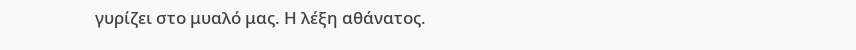γυρίζει στο μυαλό μας. Η λέξη αθάνατος.